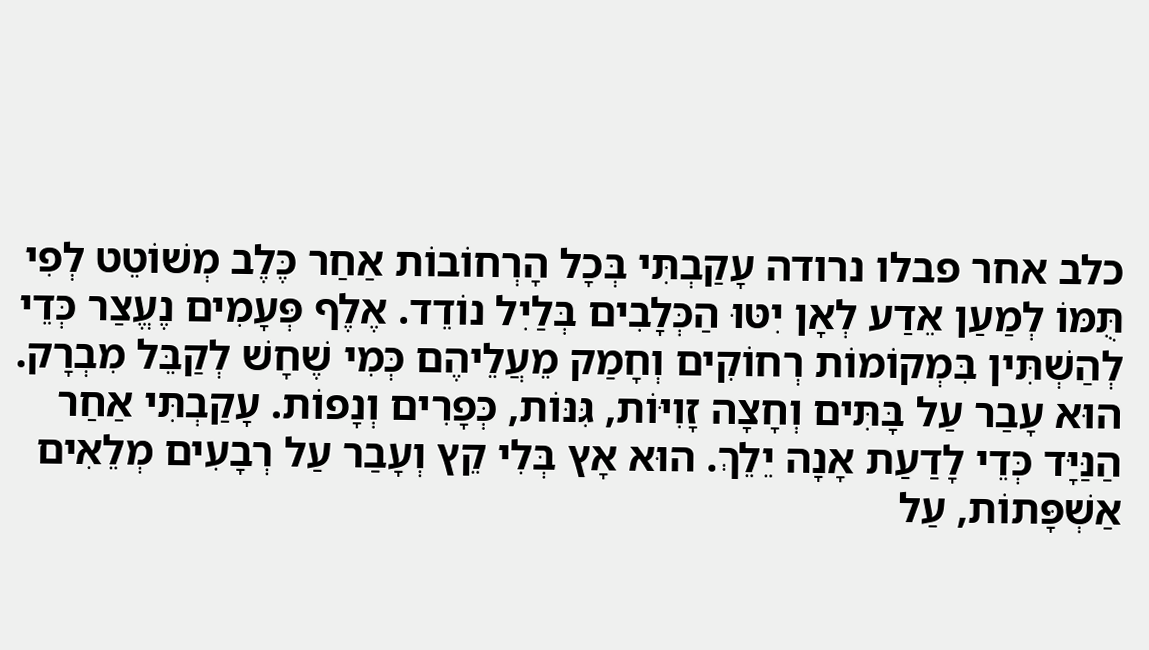כלב אחר פבלו נרודה עָקַבְתִּי בְּכָל הָרְחוֹבוֹת אַחַר כֶּלֶב מְשׁוֹטֵט לְפִי תֻּמּוֹ לְמַעַן אֵדַע לְאָן יִטּוּ הַכְּלָבִים בְּלַיִל נוֹדֵד. אֶלֶף פְּעָמִים נֶעֱצַר כְּדֵי לְהַשְׁתִּין בִּמְקוֹמוֹת רְחוֹקִים וְחָמַק מֵעֲלֵיהֶם כְּמִי שֶׁחָשׁ לְקַבֵּל מִבְרָק. הוּא עָבַר עַל בָּתִּים וְחָצָה זָוִיּוֹת, גִּנּוֹת, כְּפָרִים וְנָפוֹת. עָקַבְתִּי אַחַר הַנַּיָּד כְּדֵי לָדַעַת אָנָה יֵלֵךְ. הוּא אָץ בְּלִי קֵץ וְעָבַר עַל רְבָעִים מְלֵאִים אַשְׁפָּתוֹת, עַל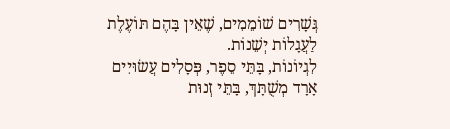גְּשָׁרִים שׁוֹמֵמִים, שֶׁאֵין בָּהֶם תּוֹעֶלֶת לַעֲגָלוֹת יְשֵׁנוֹת.
לִגְיוֹנוֹת, בָּתֵּי סֵפֶר, פְּסָלִים עֲשׂוּיִים אָרָד מְשֻׁתָּךְ, בָּתֵּי זְנוּת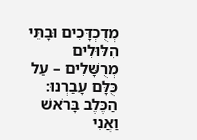מְדֻכְדָּכִים וּבָתֵּי הִלּוּלִים מְרֻשָּׁלִים – עַל כֻּלָּם עָבַרְנוּ: הַכֶּלֶב בָּרֹאשׁ וַאֲנִי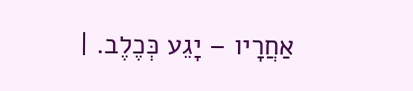אַחֲרָיו – יָגֵע כְּכֶלֶב. |